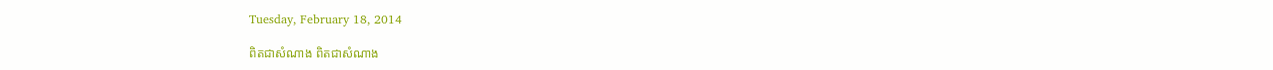Tuesday, February 18, 2014

ពិតជាសំណាង ពិតជាសំណាង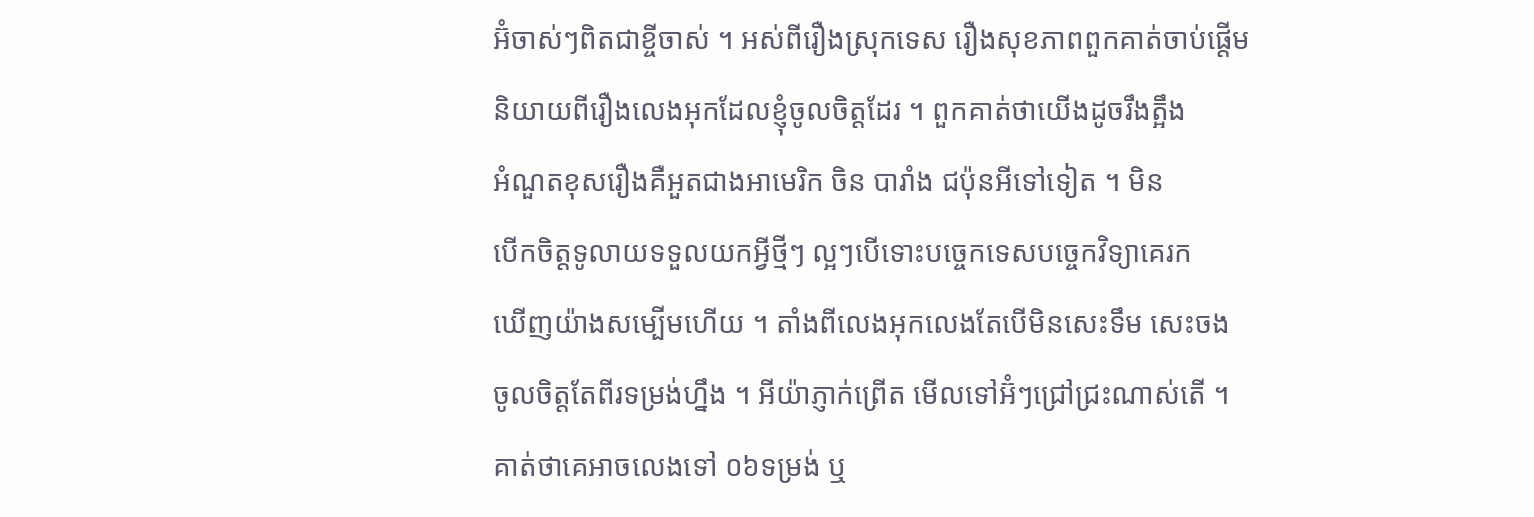អ៊ំចាស់ៗពិតជាខ្ចីចាស់ ។ អស់ពីរឿងស្រុកទេស រឿងសុខភាពពួកគាត់ចាប់ផ្តើម
និយាយពីរឿងលេងអុកដែលខ្ញុំចូលចិត្តដែរ ។ ពួកគាត់ថាយើងដូចរឹងត្អឹង
អំណួតខុសរឿងគឺអួតជាងអាមេរិក ចិន បារាំង ជប៉ុនអីទៅទៀត ។ មិន
បើកចិត្តទូលាយទទួលយកអ្វីថ្មីៗ ល្អៗបើទោះបច្ចេកទេសបច្ចេកវិទ្យាគេរក
ឃើញយ៉ាងសម្បើមហើយ ។ តាំងពីលេងអុកលេងតែបើមិនសេះទឹម សេះចង
ចូលចិត្តតែពីរទម្រង់ហ្នឹង ។ អីយ៉ាភ្ញាក់ព្រើត មើលទៅអ៊ំៗជ្រៅជ្រះណាស់តើ ។
គាត់ថាគេអាចលេងទៅ ០៦ទម្រង់ ឬ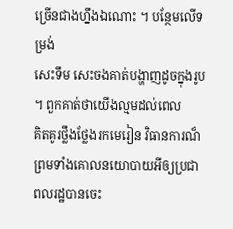ច្រើនជាងហ្នឹងឯណោះ ។ បន្ថែមលើទម្រង់
សេះទឹម សេះចងគាត់បង្ហាញដូចក្នុងរូប ។ ពួកគាត់ថាយើងល្មមដល់ពេល
គិតគូរថ្លឹងថ្លែងរកមេរៀន វិធានការណ៏ ព្រមទាំងគោលនយោបាយអីឲ្យប្រជា
ពលរដ្ឋបានចេះ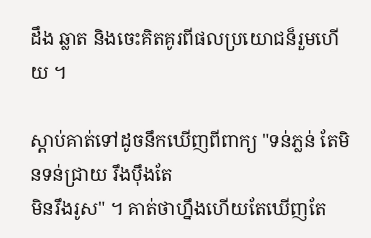ដឹង ឆ្លាត និងចេះគិតគូរពីផលប្រយោជន៏រួមហើយ ។

ស្តាប់គាត់ទៅដូចនឹកឃើញពីពាក្យ "ទន់ភ្លន់ តែមិនទន់ជ្រាយ រឹងប៉ឹងតែ
មិនរឹងរូស" ។ គាត់ថាហ្នឹងហើយតែឃើញតែ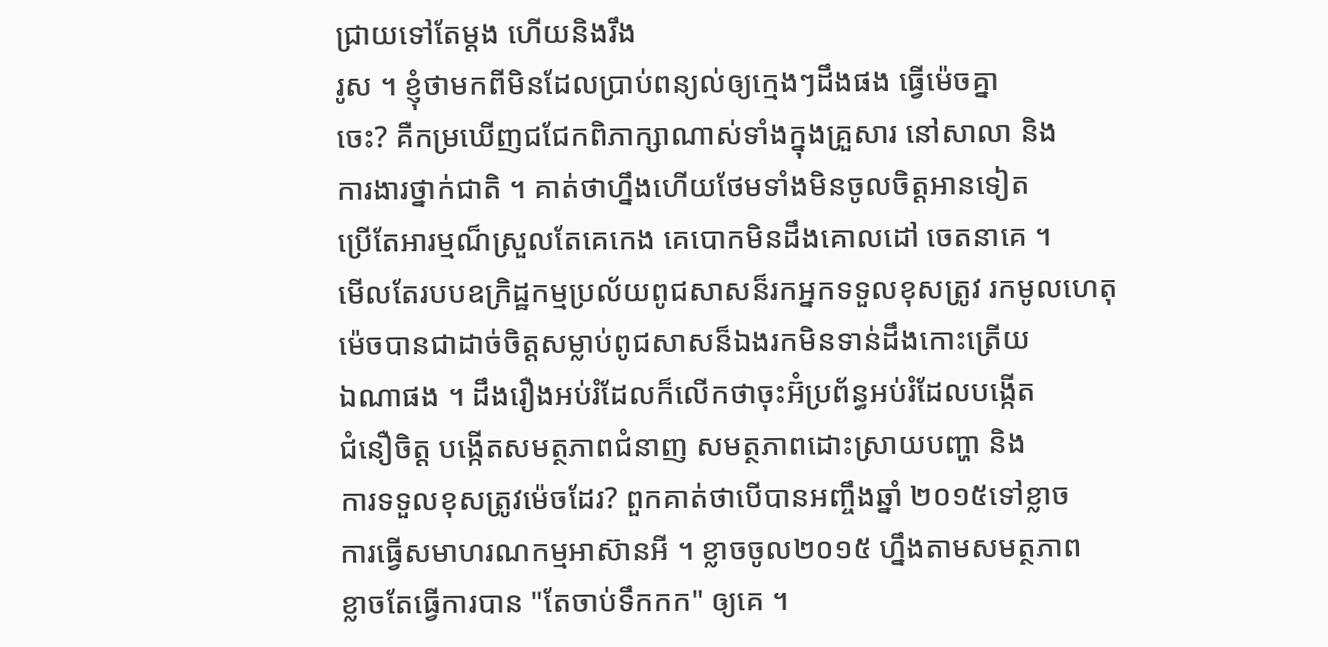ជ្រាយទៅតែម្តង ហើយនិងរឹង
រូស ។ ខ្ញុំថាមកពីមិនដែលប្រាប់ពន្យល់ឲ្យក្មេងៗដឹងផង ធ្វើម៉េចគ្នា
ចេះ? គឺកម្រឃើញជជែកពិភាក្សាណាស់ទាំងក្នុងគ្រួសារ នៅសាលា និង
ការងារថ្នាក់ជាតិ ។ គាត់ថាហ្នឹងហើយថែមទាំងមិនចូលចិត្តអានទៀត
ប្រើតែអារម្មណ៏ស្រួលតែគេកេង គេបោកមិនដឹងគោលដៅ ចេតនាគេ ។
មើលតែរបបឧក្រិដ្ឋកម្មប្រល័យពូជសាសន៏រកអ្នកទទួលខុសត្រូវ រកមូលហេតុ
ម៉េចបានជាដាច់ចិត្តសម្លាប់ពូជសាសន៏ឯងរកមិនទាន់ដឹងកោះត្រើយ
ឯណាផង ។ ដឹងរឿងអប់រំដែលក៏លើកថាចុះអ៊ំប្រព័ន្ធអប់រំដែលបង្កើត
ជំនឿចិត្ត បង្កើតសមត្ថភាពជំនាញ សមត្ថភាពដោះស្រាយបញ្ហា និង
ការទទួលខុសត្រូវម៉េចដែរ? ពួកគាត់ថាបើបានអញ្ចឹងឆ្នាំ ២០១៥ទៅខ្លាច
ការធ្វើសមាហរណកម្មអាស៊ានអី ។ ខ្លាចចូល២០១៥ ហ្នឹងតាមសមត្ថភាព
ខ្លាចតែធ្វើការបាន "តែចាប់ទឹកកក" ឲ្យគេ ។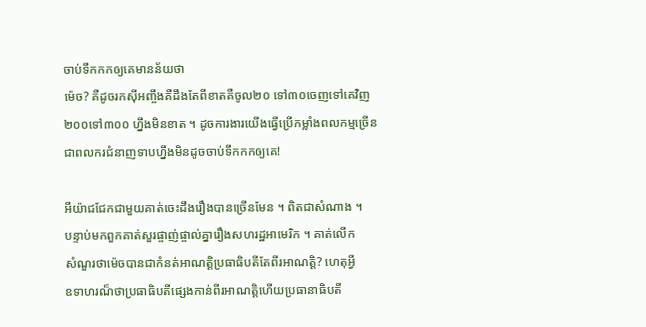ចាប់ទឹកកកឲ្យគេមានន័យថា
ម៉េច? គឺដូចរកស៊ីអញ្ចឹងគឺដឹងតែពីខាតគឺចូល២០ ទៅ៣០ចេញទៅគេវិញ
២០០ទៅ៣០០ ហ្នឹងមិនខាត ។ ដូចការងារយើងធ្វើប្រើកម្លាំងពលកម្មច្រើន
ជាពលករជំនាញទាបហ្នឹងមិនដូចចាប់ទឹកកកឲ្យគេ!

អីយ៉ាជជែកជាមួយគាត់ចេះដឹងរឿងបានច្រើនមែន ។ ពិតជាសំណាង ។
បន្ទាប់មកពួកគាត់សួរផ្ចាញ់ផ្ចាល់គ្នារឿងសហរដ្ឋអាមេរិក ។ គាត់លើក
សំណួរថាម៉េចបានជាកំនត់អាណត្តិប្រធាធិបតីតែពីរអាណត្តិ? ហេតុអ្វី
ឧទាហរណ៏ថាប្រធាធិបតីផ្សេងកាន់ពីរអាណត្តិហើយប្រធានាធិបតី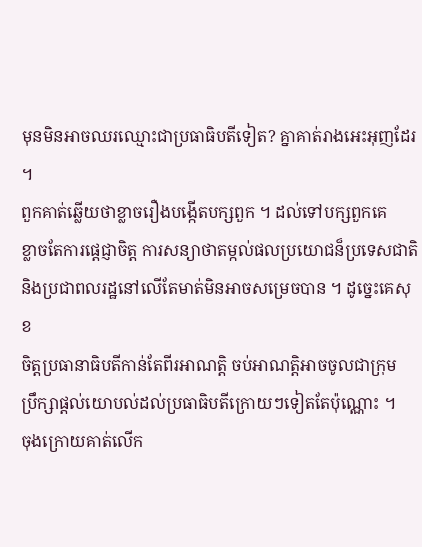មុនមិនអាចឈរឈ្មោះជាប្រធាធិបតីទៀត? គ្នាគាត់រាងអេះអុញដែរ ។
ពួកគាត់ឆ្លើយថាខ្លាចរឿងបង្កើតបក្សពួក ។ ដល់ទៅបក្សពួកគេ
ខ្លាចតែការផ្តេជ្ញាចិត្ត ការសន្យាថាតម្កល់ផលប្រយោជន៏ប្រទេសជាតិ
និងប្រជាពលរដ្ឋនៅលើតែមាត់មិនអាចសម្រេចបាន ។ ដូច្នេះគេសុខ
ចិត្តប្រធានាធិបតីកាន់តែពីរអាណត្តិ ចប់អាណត្តិអាចចូលជាក្រុម
ប្រឹក្សាផ្តល់យោបល់ដល់ប្រធាធិបតីក្រោយៗទៀតតែប៉ុណ្ណោះ ។
ចុងក្រោយគាត់លើក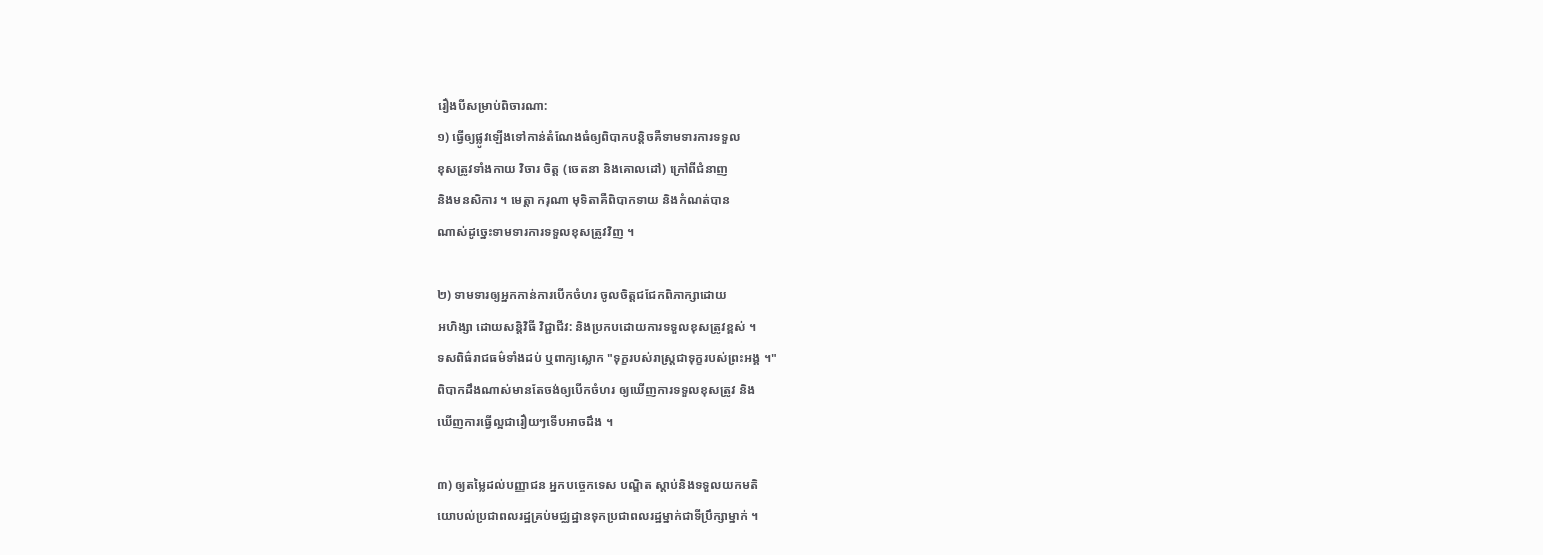រឿងបីសម្រាប់ពិចារណា:
១) ធ្វើឲ្យផ្លូវឡើងទៅកាន់តំណែងធំឲ្យពិបាកបន្តិចគឺទាមទារការទទួល
ខុសត្រូវទាំងកាយ វិចារ ចិត្ត (ចេតនា និងគោលដៅ) ក្រៅពីជំនាញ
និងមនសិការ ។ មេត្តា ករុណា មុទិតាគឺពិបាកទាយ និងកំណត់បាន
ណាស់ដូច្នេះទាមទារការទទួលខុសត្រូវវិញ ។

២) ទាមទារឲ្យអ្នកកាន់ការបើកចំហរ ចូលចិត្តជជែកពិភាក្សាដោយ
អហិង្សា ដោយសន្តិវិធី វិជ្ជាជីវ: និងប្រកបដោយការទទួលខុសត្រូវខ្ពស់ ។
ទសពិធ៌រាជធម៌ទាំងដប់ ឬពាក្យស្លោក "ទុក្ខរបស់រាស្រ្តជាទុក្ខរបស់ព្រះអង្គ ។"
ពិបាកដឹងណាស់មានតែចង់ឲ្យបើកចំហរ ឲ្យឃើញការទទួលខុសត្រូវ និង
ឃើញការធ្វើល្អជារឿយៗទើបអាចដឹង ។

៣) ឲ្យតម្លៃដល់បញ្ញាជន អ្នកបច្ចេកទេស បណ្ឌិត ស្តាប់និងទទួលយកមតិ
យោបល់ប្រជាពលរដ្ឋគ្រប់មជ្ឈដ្ឋានទុកប្រជាពលរដ្ឋម្នាក់ជាទីប្រឹក្សាម្នាក់ ។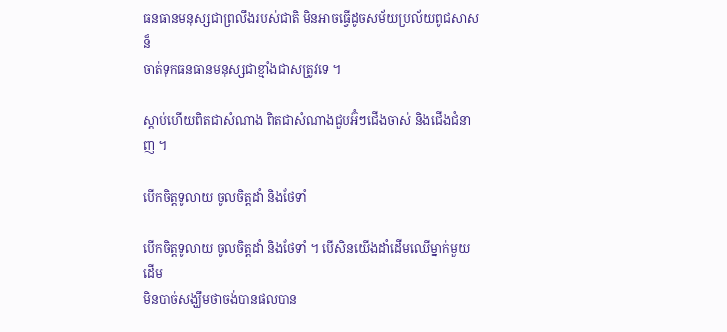ធនធានមនុស្សជាព្រលឹងរបស់ជាតិ មិនអាចធ្វើដូចសម័យប្រល័យពូជសាសន៏
ចាត់ទុកធនធានមនុស្សជាខ្មាំងជាសត្រូវទេ ។

ស្តាប់ហើយពិតជាសំណាង ពិតជាសំណាងជួបអ៊ំៗជើងចាស់ និងជើងជំនាញ ។

បើកចិត្តទូលាយ ចូលចិត្តដាំ និងថែទាំ

បើកចិត្តទូលាយ ចូលចិត្តដាំ និងថែទាំ ។ បើសិនយើងដាំដើមឈើម្នាក់មួយដើម
មិនបាច់សង្ឃឹមថាចង់បានផលបាន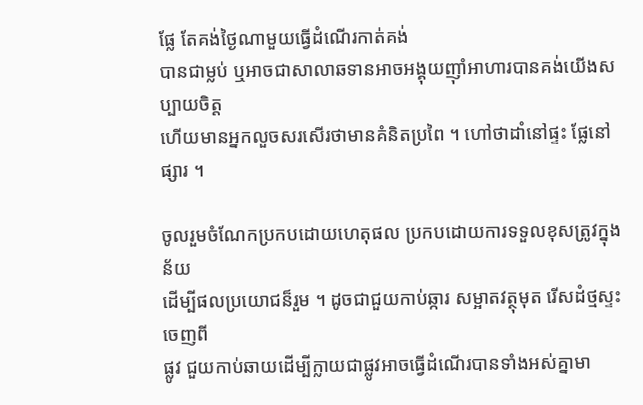ផ្លែ តែគង់ថ្ងៃណាមួយធ្វើដំណើរកាត់គង់
បានជាម្លប់ ឬអាចជាសាលាឆទានអាចអង្គុយញ៉ាំអាហារបានគង់យើងសប្បាយចិត្ត
ហើយមានអ្នកលួចសរសើរថាមានគំនិតប្រពៃ ។ ហៅថាដាំនៅផ្ទះ ផ្លែនៅផ្សារ ។

ចូលរួមចំណែកប្រកបដោយហេតុផល ប្រកបដោយការទទួលខុសត្រូវក្នុងន័យ
ដើម្បីផលប្រយោជន៏រួម ។ ដូចជាជួយកាប់ឆ្ការ សម្អាតវត្ថុមុត រើសដំថ្មស្ទះចេញពី
ផ្លូវ ជួយកាប់ឆាយដើម្បីក្លាយជាផ្លូវអាចធ្វើដំណើរបានទាំងអស់គ្នាមា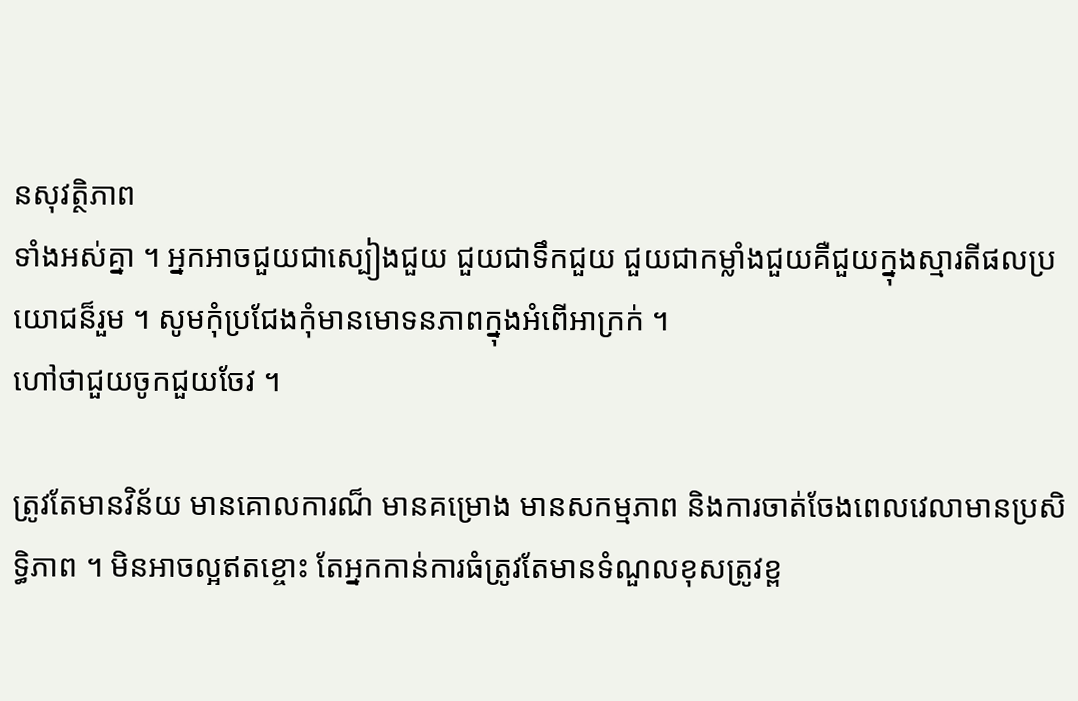នសុវត្ថិភាព
ទាំងអស់គ្នា ។ អ្នកអាចជួយជាស្បៀងជួយ ជួយជាទឹកជួយ ជួយជាកម្លាំងជួយគឺជួយក្នុងស្មារតីផលប្រយោជន៏រួម ។ សូមកុំប្រជែងកុំមានមោទនភាពក្នុងអំពើអាក្រក់ ។
ហៅថាជួយចូកជួយចែវ ។

ត្រូវតែមានវិន័យ មានគោលការណ៏ មានគម្រោង មានសកម្មភាព និងការចាត់ចែងពេលវេលាមានប្រសិទ្ធិភាព ។ មិនអាចល្អឥតខ្ចោះ តែអ្នកកាន់ការធំត្រូវតែមានទំណួលខុសត្រូវខ្ព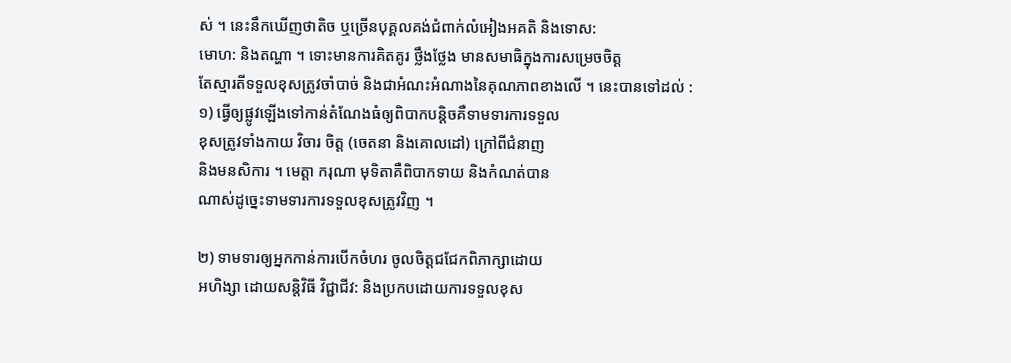ស់ ។ នេះនឹកឃើញថាតិច ឬច្រើនបុគ្គលគង់ជំពាក់លំអៀងអគតិ និងទោស:
មោហ: និងតណ្ហា ។ ទោះមានការគិតគូរ ថ្លឹងថ្លែង មានសមាធិក្នុងការសម្រេចចិត្ត
តែស្មារតីទទួលខុសត្រូវចាំបាច់ និងជាអំណះអំណាងនៃគុណភាពខាងលើ ។ នេះបានទៅដល់ :
១) ធ្វើឲ្យផ្លូវឡើងទៅកាន់តំណែងធំឲ្យពិបាកបន្តិចគឺទាមទារការទទួល
ខុសត្រូវទាំងកាយ វិចារ ចិត្ត (ចេតនា និងគោលដៅ) ក្រៅពីជំនាញ
និងមនសិការ ។ មេត្តា ករុណា មុទិតាគឺពិបាកទាយ និងកំណត់បាន
ណាស់ដូច្នេះទាមទារការទទួលខុសត្រូវវិញ ។

២) ទាមទារឲ្យអ្នកកាន់ការបើកចំហរ ចូលចិត្តជជែកពិភាក្សាដោយ
អហិង្សា ដោយសន្តិវិធី វិជ្ជាជីវ: និងប្រកបដោយការទទួលខុស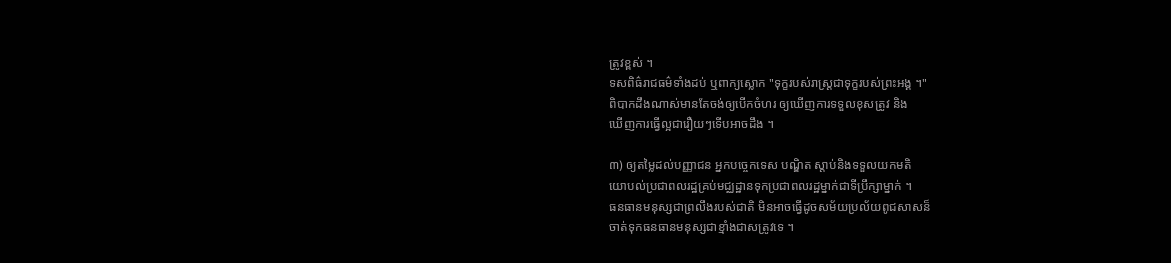ត្រូវខ្ពស់ ។
ទសពិធ៌រាជធម៌ទាំងដប់ ឬពាក្យស្លោក "ទុក្ខរបស់រាស្រ្តជាទុក្ខរបស់ព្រះអង្គ ។"
ពិបាកដឹងណាស់មានតែចង់ឲ្យបើកចំហរ ឲ្យឃើញការទទួលខុសត្រូវ និង
ឃើញការធ្វើល្អជារឿយៗទើបអាចដឹង ។

៣) ឲ្យតម្លៃដល់បញ្ញាជន អ្នកបច្ចេកទេស បណ្ឌិត ស្តាប់និងទទួលយកមតិ
យោបល់ប្រជាពលរដ្ឋគ្រប់មជ្ឈដ្ឋានទុកប្រជាពលរដ្ឋម្នាក់ជាទីប្រឹក្សាម្នាក់ ។
ធនធានមនុស្សជាព្រលឹងរបស់ជាតិ មិនអាចធ្វើដូចសម័យប្រល័យពូជសាសន៏
ចាត់ទុកធនធានមនុស្សជាខ្មាំងជាសត្រូវទេ ។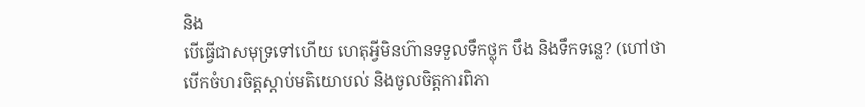និង
បើធ្វើជាសមុទ្រទៅហើយ ហេតុអ្វីមិនហ៊ានទទួលទឹកថ្លុក បឹង និងទឹកទន្លេ? (ហៅថាបើកចំហរចិត្តស្តាប់មតិយោបល់ និងចូលចិត្តការពិភា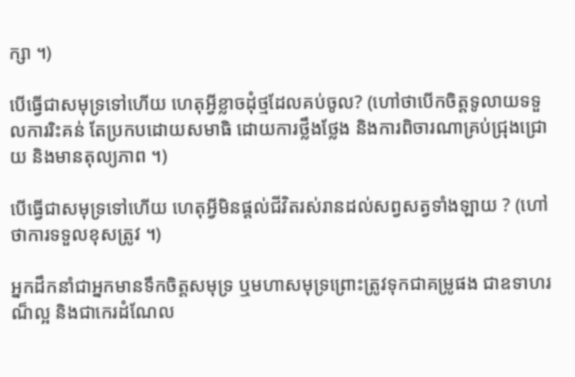ក្សា ។)

បើធ្វើជាសមុទ្រទៅហើយ ហេតុអ្វីខ្លាចដុំថ្មដែលគប់ចូល? (ហៅថាបើកចិត្តទូលាយទទួលការរិះគន់ តែប្រកបដោយសមាធិ ដោយការថ្លឹងថ្លែង និងការពិចារណាគ្រប់ជ្រុងជ្រោយ និងមានតុល្យភាព ។)

បើធ្វើជាសមុទ្រទៅហើយ ហេតុអ្វីមិនផ្តល់ជីវិតរស់រានដល់សព្វសត្វទាំងឡាយ ? (ហៅថាការទទួលខុសត្រូវ ។)

អ្នកដឹកនាំជាអ្នកមានទឹកចិត្តសមុទ្រ ឬមហាសមុទ្រព្រោះត្រូវទុកជាគម្រូផង ជាឧទាហរណ៏ល្អ និងជាកេរដំណែល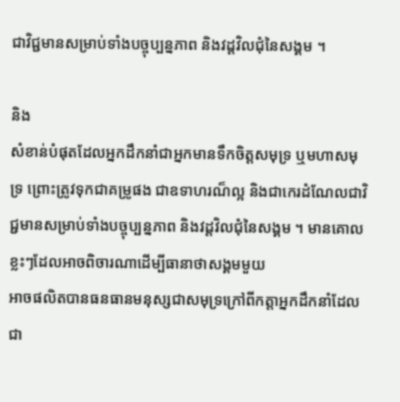ជាវិជ្ជមានសម្រាប់ទាំងបច្ចុប្បន្នភាព និងវដ្តវិលជុំនៃសង្គម ។

និង
សំខាន់បំផុតដែលអ្នកដឹកនាំជាអ្នកមានទឹកចិត្តសមុទ្រ ឬមហាសមុទ្រ ព្រោះត្រូវទុកជាគម្រូផង ជាឧទាហរណ៏ល្អ និងជាកេរដំណែលជាវិជ្ជមានសម្រាប់ទាំងបច្ចុប្បន្នភាព និងវដ្តវិលជុំនៃសង្គម ។ មានគោលខ្លះៗដែលអាចពិចារណាដើម្បីធានាថាសង្គមមួយ
អាចផលិតបានធនធានមនុស្សជាសមុទ្រក្រៅពីកត្តាអ្នកដឹកនាំដែលជា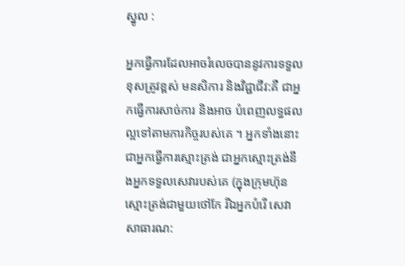ស្នូល :

អ្នកធ្វើការដែលអាចរំលេចបាននូវការទទួលខុសត្រូវខ្ពស់ មនសិការ និងវិជ្ជាជីវ:គឺ ជាអ្នកធ្វើការសាច់ការ និងអាច បំពេញលទ្ធផលល្អទៅតាមភារកិច្ចរបស់គេ ។ អ្នកទាំងនោះ ជាអ្នកធ្វើការស្មោះត្រង់ ជាអ្នកស្មោះត្រង់នឹងអ្នកទទួលសេវារបស់គេ (ក្នុងក្រុមហ៊ុនស្មោះត្រង់ជាមួយថៅកែ រីឯអ្នកបំរើ សេវាសាធារណ: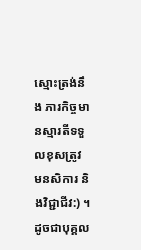ស្មោះត្រង់នឹង ភារកិច្ចមានស្មារតីទទួលខុសត្រូវ មនសិការ និងវិជ្ជាជីវ:) ។ ដូចជាបុគ្គល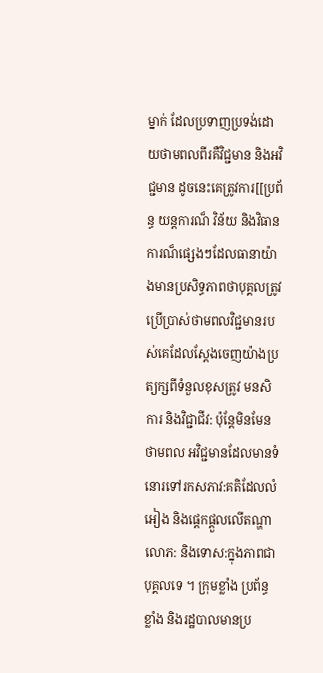ម្នាក់ ដែលប្រទាញប្រទង់ដោយថាមពលពីរគឺវិជ្ជមាន និងអវិជ្ជមាន ដូចនេះគេត្រូវការ[[ប្រព័ន្ធ យន្តការណ៏ វិន័យ និងវិធានការណ៏ផ្សេងៗដែលធានាយ៉ាងមានប្រសិទ្ធភាពថាបុគ្គលត្រូវ ប្រើប្រាស់ថាមពលវិជ្ជមានរបស់គេដែលស្តែងចេញយ៉ាងប្រត្យក្សពីទំនួលខុសត្រូវ មនសិការ និងវិជ្ជាជីវ: ប៉ុន្តែមិនមែនថាមពល អវិជ្ជមានដែលមានទំនោរទៅរកសភាវ:គតិដែលលំអៀង និងផ្តេកផ្តួលលើតណ្ហា លោភ: និងទោស:ក្នុងភាពជាបុគ្គលទេ ។ ក្រុមខ្លាំង ប្រព័ន្ធខ្លាំង និងរដ្ឋបាលមានប្រ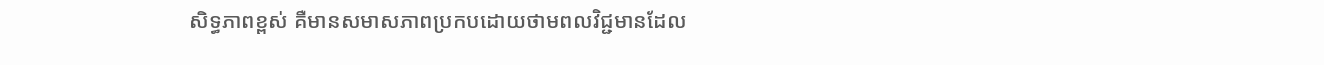សិទ្ធភាពខ្ពស់ គឺមានសមាសភាពប្រកបដោយថាមពលវិជ្ជមានដែល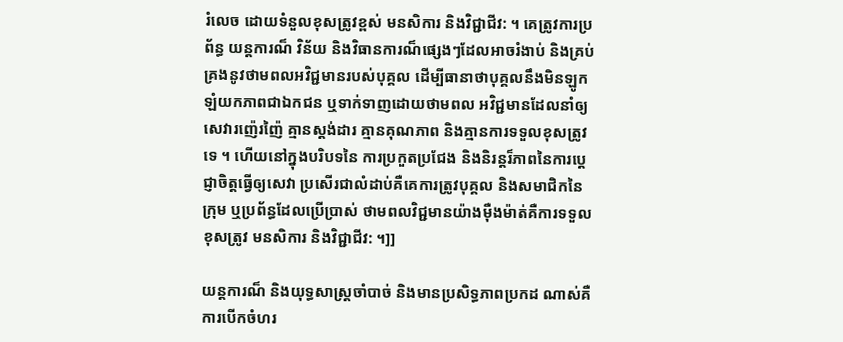រំលេច ដោយទំនួលខុសត្រូវខ្ពស់ មនសិការ និងវិជ្ជាជីវ: ។ គេត្រូវការប្រព័ន្ធ យន្តការណ៏ វិន័យ និងវិធានការណ៏ផ្សេងៗដែលអាចរំងាប់ និងគ្រប់គ្រងនូវថាមពលអវិជ្ជមានរបស់បុគ្គល ដើម្បីធានាថាបុគ្គលនឹងមិនឡូកឡំយកភាពជាឯកជន ឬទាក់ទាញដោយថាមពល អវិជ្ជមានដែលនាំឲ្យសេវារញ៉េរញ៉ៃ គ្មានស្តង់ដារ គ្មានគុណភាព និងគ្មានការទទួលខុសត្រូវទេ ។ ហើយនៅក្នុងបរិបទនៃ ការប្រកួតប្រជែង និងនិរន្តរ៏ភាពនៃការប្តេជ្ញាចិត្តធ្វើឲ្យសេវា ប្រសើរជាលំដាប់គឺគេការត្រូវបុគ្គល និងសមាជិកនៃក្រុម ឬប្រព័ន្ធដែលប្រើប្រាស់ ថាមពលវិជ្ជមានយ៉ាងម៉ឺងម៉ាត់គឺការទទួលខុសត្រូវ មនសិការ និងវិជ្ជាជីវ: ។]]

យន្តការណ៏ និងយុទ្ធសាស្រ្តចាំបាច់ និងមានប្រសិទ្ធភាពប្រកដ ណាស់គឺការបើកចំហរ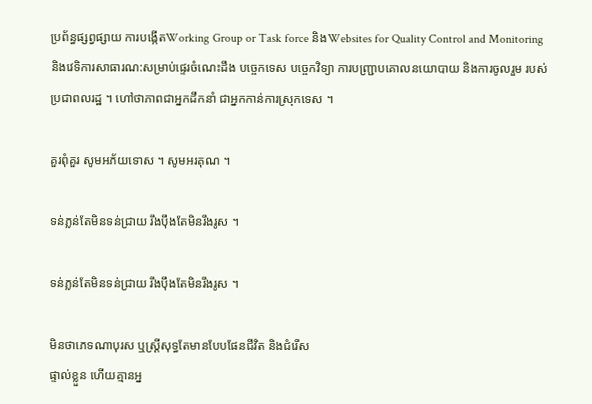ប្រព័ន្ធផ្សព្វផ្សាយ ការបង្កើតWorking Group or Task force និងWebsites for Quality Control and Monitoring និងវេទិការសាធារណ:សម្រាប់ផ្ទេរចំណេះដឹង បច្ចេកទេស បច្ចេកវិទ្យា ការបញ្រ្ជាបគោលនយោបាយ និងការចូលរួម របស់ប្រជាពលរដ្ឋ ។ ហៅថាភាពជាអ្នកដឹកនាំ ជាអ្នកកាន់ការស្រុកទេស ។

គួរពុំគួរ សូមអភ័យទោស ។ សូមអរគុណ ។

ទន់ភ្លន់តែមិនទន់ជ្រាយ រឹងប៉ឹងតែមិនរឹងរូស ។

ទន់ភ្លន់តែមិនទន់ជ្រាយ រឹងប៉ឹងតែមិនរឹងរូស ។

មិនថាភេទណាបុរស ឬស្រ្តីសុទ្ធតែមានបែបផែនជីវិត និងជំរើស
ផ្ទាល់ខ្លួន ហើយគ្មានអ្ន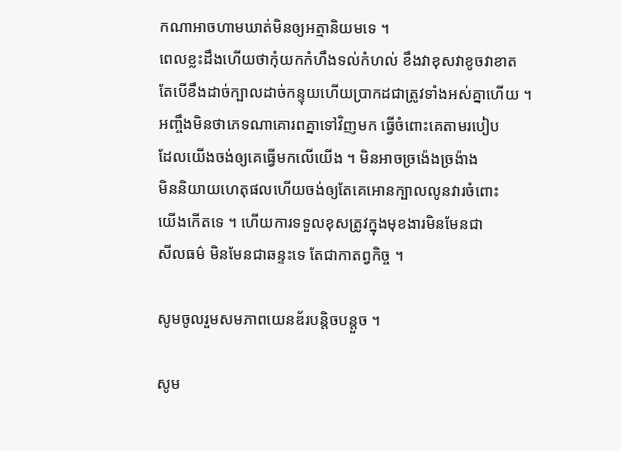កណាអាចហាមឃាត់មិនឲ្យអត្មានិយមទេ ។
ពេលខ្លះដឹងហើយថាកុំយកកំហឹងទល់កំហល់ ខឹងវាខុសវាខូចវាខាត
តែបើខឹងដាច់ក្បាលដាច់កន្ទុយហើយប្រាកដជាត្រូវទាំងអស់គ្នាហើយ ។
អញ្ចឹងមិនថាភេទណាគោរពគ្នាទៅវិញមក ធ្វើចំពោះគេតាមរបៀប
ដែលយើងចង់ឲ្យគេធ្វើមកលើយើង ។ មិនអាចច្រង៉េងច្រង៉ាង
មិននិយាយហេតុផលហើយចង់ឲ្យតែគេអោនក្បាលលូនវារចំពោះ
យើងកើតទេ ។ ហើយការទទួលខុសត្រូវក្នុងមុខងារមិនមែនជា
សីលធម៌ មិនមែនជាឆន្ទះទេ តែជាកាតព្វកិច្ច ។

សូមចូលរួមសមភាពយេនឌ័របន្តិចបន្តួច ។

សូម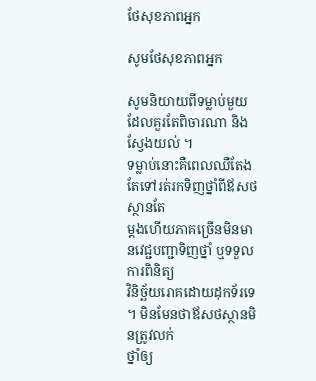ថែសុខភាពអ្នក

សូមថែសុខភាពអ្នក

សូមនិយាយពីទម្លាប់មួយដែលគួរតែពិចារណា និងស្វែងយល់ ។
ទម្លាប់នោះគឺពេលឈឺតែងតែទៅរត់រកទិញថ្នាំពីឪសថស្ថានតែ
ម្តងហើយភាគច្រើនមិនមានវេជ្ជបញ្ជាទិញថ្នាំ ឬទទួលការពិនិត្យ
វិនិច្ឆ័យរោគដោយដុកទ័រទេ ។ មិនមែនថាឪសថស្ថានមិនត្រូវលក់
ថ្នាំឲ្យ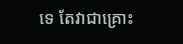ទេ តែវាជាគ្រោះ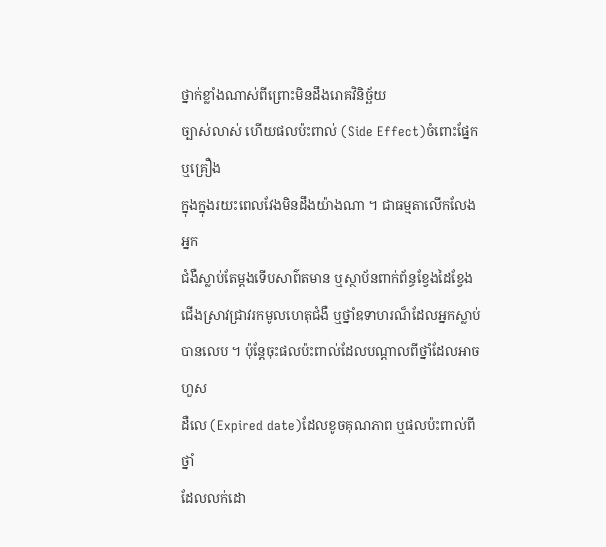ថ្នាក់ខ្លាំងណាស់ពីព្រោះមិនដឹងរោគវិនិច្ឆ័យ
ច្បាស់លាស់ ហើយផលប៉ះពាល់ (Side Effect)ចំពោះផ្នែក ឬគ្រឿង
ក្នុងក្នុងរយះពេលវែងមិនដឹងយ៉ាងណា ។ ជាធម្មតាលើកលែងអ្នក
ជំងឺស្លាប់តែម្តងទើបសាព៌តមាន ឬស្ថាប័នពាក់ព័ន្ធខ្វែងដៃខ្វែង
ជើងស្រាវជ្រាវរកមូលហេតុជំងឺ ឬថ្នាំឧទាហរណ៏ដែលអ្នកស្លាប់
បានលេប ។ ប៉ុន្តែចុះផលប៉ះពាល់ដែលបណ្តាលពីថ្នាំដែលអាចហួស
ដឺលេ (Expired date)ដែលខូចគុណភាព ឬផលប៉ះពាល់ពីថ្នាំ
ដែលលក់ដោ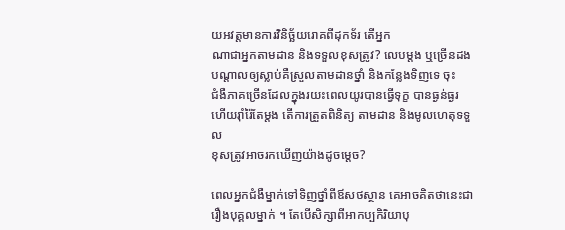យអវត្តមានការវិនិច្ឆ័យរោគពីដុកទ័រ តើអ្នក
ណាជាអ្នកតាមដាន និងទទួលខុសត្រូវ? លេបម្តង ឬច្រើនដង
បណ្តាលឲ្យស្លាប់គឺស្រួលតាមដានថ្នាំ និងកន្លែងទិញទេ ចុះ
ជំងឺភាគច្រើនដែលក្នុងរយះពេលយូរបានធ្វើទុក្ខ បានធ្ងន់ធ្ងរ
ហើយរ៉ាំរ៉ៃតែម្តង តើការត្រួតពិនិត្យ តាមដាន និងមូលហេតុទទួល
ខុសត្រូវអាចរកឃើញយ៉ាងដូចម្តេច?

ពេលអ្នកជំងឺម្នាក់ទៅទិញថ្នាំពីឪសថស្ថាន គេអាចគិតថានេះជា
រឿងបុគ្គលម្នាក់ ។ តែបើសិក្សាពីអាកប្បកិរិយាបុ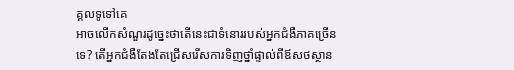គ្គលទូទៅគេ
អាចលើកសំណួរដូច្នេះថាតើនេះជាទំនោររបស់អ្នកជំងឺភាគច្រើន
ទេ? តើអ្នកជំងឺតែងតែជ្រើសរើសការទិញថ្នាំផ្ទាល់ពីឪសថស្ថាន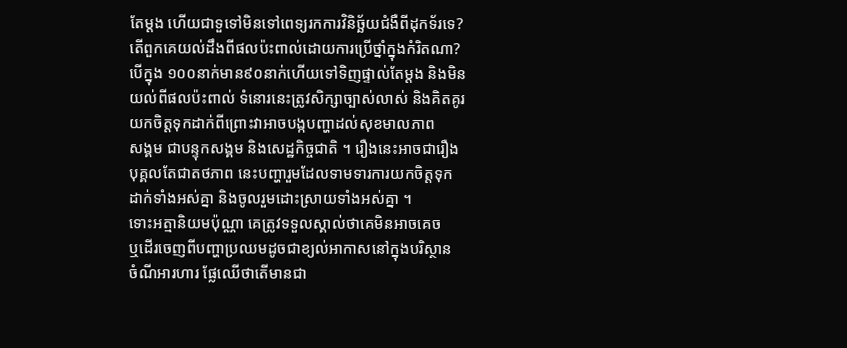តែម្តង ហើយជាទួទៅមិនទៅពេទ្យរកការវិនិច្ឆ័យជំងឺពីដុកទ័រទេ?
តើពួកគេយល់ដឹងពីផលប៉ះពាល់ដោយការប្រើថ្នាំក្នុងកំរិតណា?
បើក្នុង ១០០នាក់មាន៩០នាក់ហើយទៅទិញផ្ទាល់តែម្តង និងមិន
យល់ពីផលប៉ះពាល់ ទំនោរនេះត្រូវសិក្សាច្បាស់លាស់ និងគិតគូរ
យកចិត្តទុកដាក់ពីព្រោះវាអាចបង្កបញ្ហាដល់សុខមាលភាព
សង្គម ជាបន្ទុកសង្គម និងសេដ្ឋកិច្ចជាតិ ។ រឿងនេះអាចជារឿង
បុគ្គលតែជាតថភាព នេះបញ្ហារួមដែលទាមទារការយកចិត្តទុក
ដាក់ទាំងអស់គ្នា និងចូលរួមដោះស្រាយទាំងអស់គ្នា ។
ទោះអត្មានិយមប៉ុណ្ណា គេត្រូវទទួលស្គាល់ថាគេមិនអាចគេច
ឬដើរចេញពីបញ្ហាប្រឈមដូចជាខ្យល់អាកាសនៅក្នុងបរិស្ថាន
ចំណីអារហារ ផ្លែឈើថាតើមានជា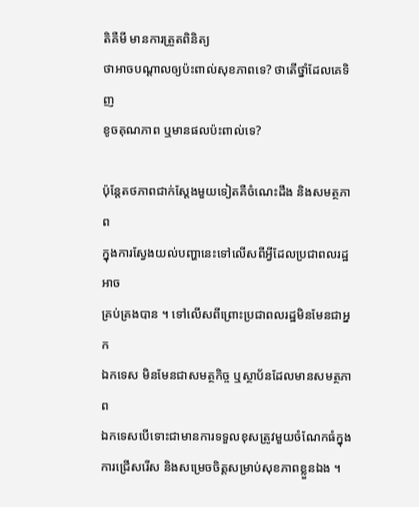តិគឺមី មានការត្រួតពិនិត្យ
ថាអាចបណ្តាលឲ្យប៉ះពាល់សុខភាពទេ? ថាតើថ្នាំដែលគេទិញ
ខូចគុណភាព ឬមានផលប៉ះពាល់ទេ?

ប៉ុន្តែតថភាពជាក់ស្តែងមួយទៀតគឺចំណេះដឹង និងសមត្ថភាព
ក្នុងការស្វែងយល់បញ្ហានេះទៅលើសពីអ្វីដែលប្រជាពលរដ្ឋអាច
គ្រប់គ្រងបាន ។ ទៅលើសពីព្រោះប្រជាពលរដ្ឋមិនមែនជាអ្នក
ឯកទេស មិនមែនជាសមត្ថកិច្ច ឬស្ថាប័នដែលមានសមត្ថភាព
ឯកទេសបើទោះជាមានការទទួលខុសត្រូវមួយចំណែកធំក្នុង
ការជ្រើសរើស និងសម្រេចចិត្តសម្រាប់សុខភាពខ្លួនឯង ។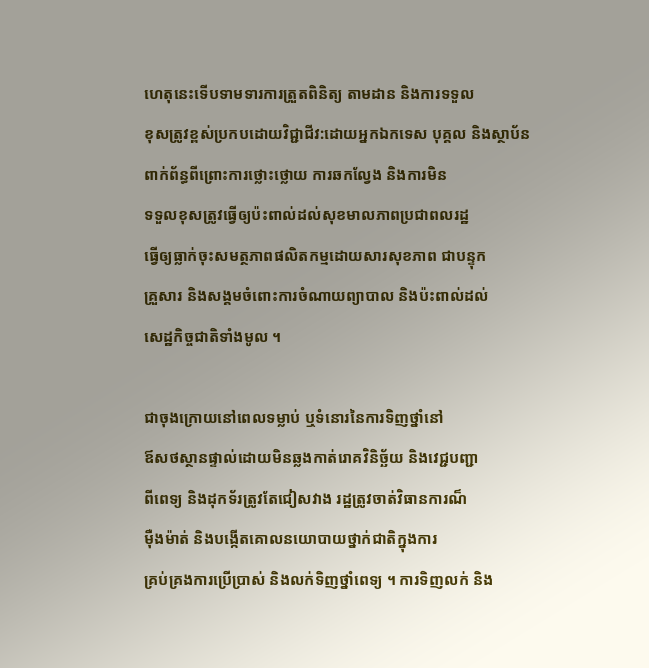ហេតុនេះទើបទាមទារការត្រួតពិនិត្យ តាមដាន និងការទទួល
ខុសត្រូវខ្ពស់ប្រកបដោយវិជ្ជាជីវ:ដោយអ្នកឯកទេស បុគ្គល និងស្ថាប័ន
ពាក់ព័ន្ធពីព្រោះការថ្លោះថ្លោយ ការឆកល្វែង និងការមិន
ទទួលខុសត្រូវធ្វើឲ្យប៉ះពាល់ដល់សុខមាលភាពប្រជាពលរដ្ឋ
ធ្វើឲ្យធ្លាក់ចុះសមត្ថភាពផលិតកម្មដោយសារសុខភាព ជាបន្ទុក
គ្រួសារ និងសង្គមចំពោះការចំណាយព្យាបាល និងប៉ះពាល់ដល់
សេដ្ឋកិច្ចជាតិទាំងមូល ។

ជាចុងក្រោយនៅពេលទម្លាប់ ឬទំនោរនៃការទិញថ្នាំនៅ
ឪសថស្ថានផ្ទាល់ដោយមិនឆ្លងកាត់រោគវិនិច្ឆ័យ និងវេជ្ជបញ្ជា
ពីពេទ្យ និងដុកទ័រត្រូវតែជៀសវាង រដ្ឋត្រូវចាត់វិធានការណ៏
ម៉ឺងម៉ាត់ និងបង្កើតគោលនយោបាយថ្នាក់ជាតិក្នុងការ
គ្រប់គ្រងការប្រើប្រាស់ និងលក់ទិញថ្នាំពេទ្យ ។ ការទិញលក់ និង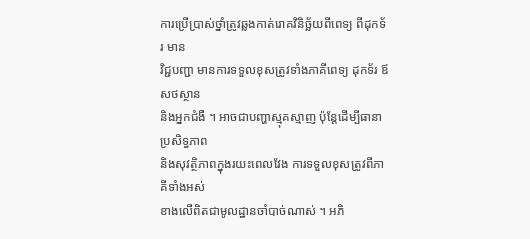ការប្រើប្រាស់ថ្នាំត្រូវឆ្លងកាត់រោគវិនិច្ឆ័យពីពេទ្យ ពីដុកទ័រ មាន
វិជ្ជបញ្ជា មានការទទួលខុសត្រូវទាំងភាគីពេទ្យ ដុកទ័រ ឪសថស្ថាន
និងអ្នកជំងឺ ។ អាចជាបញ្ហាស្មុគស្មាញ ប៉ុន្តែដើម្បីធានាប្រសិទ្ធភាព
និងសុវត្ថិភាពក្នុងរយះពេលវែង ការទទួលខុសត្រូវពីភាគីទាំងអស់
ខាងលើពិតជាមូលដ្ឋានចាំបាច់ណាស់ ។ អភិ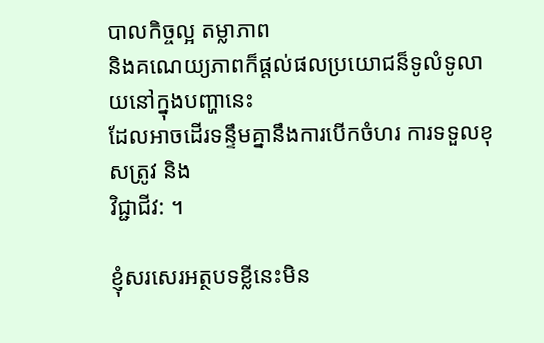បាលកិច្ចល្អ តម្លាភាព
និងគណេយ្យភាពក៏ផ្តល់ផលប្រយោជន៏ទូលំទូលាយនៅក្នុងបញ្ហានេះ
ដែលអាចដើរទន្ទឹមគ្នានឹងការបើកចំហរ ការទទួលខុសត្រូវ និង
វិជ្ជាជីវ: ។

ខ្ញុំសរសេរអត្ថបទខ្លីនេះមិន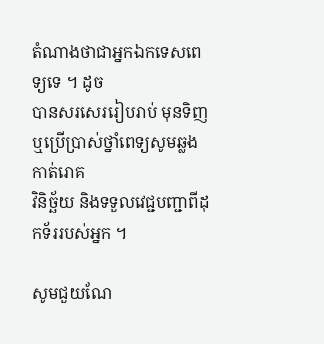តំណាងថាជាអ្នកឯកទេសពេទ្យទេ ។ ដូច
បានសរសេររៀបរាប់ មុនទិញ ឬប្រើប្រាស់ថ្នាំពេទ្យសូមឆ្លងកាត់រោគ
វិនិច័្ឆយ និងទទួលវេជ្ជបញ្ជាពីដុកទ័ររបស់អ្នក ។

សូមជួយណែ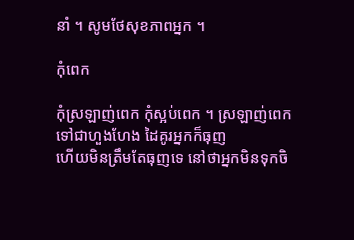នាំ ។ សូមថែសុខភាពអ្នក ។

កុំពេក

កុំស្រឡាញ់ពេក កុំស្អប់ពេក ។ ស្រឡាញ់ពេកទៅជាហួងហែង ដៃគូរអ្នកក៏ធុញ
ហើយមិនត្រឹមតែធុញទេ នៅថាអ្នកមិនទុកចិ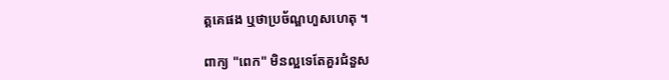ត្តគេផង ឬថាប្រច័ណ្ឌហួសហេតុ ។

ពាក្យ "ពេក" មិនល្អទេតែគួរជំនួស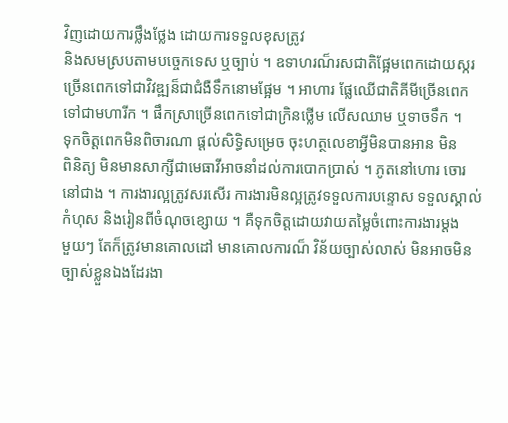វិញដោយការថ្លឹងថ្លែង ដោយការទទួលខុសត្រូវ
និងសមស្របតាមបច្ចេកទេស ឬច្បាប់ ។ ឧទាហរណ៏រសជាតិផ្អែមពេកដោយស្ករ
ច្រើនពេកទៅជាវិវឌ្ឍន៏ជាជំងឺទឹកនោមផ្អែម ។ អាហារ ផ្លែឈើជាតិគីមីច្រើនពេក
ទៅជាមហារីក ។ ផឹកស្រាច្រើនពេកទៅជាក្រិនថ្លើម លើសឈាម ឬទាចទឹក ។
ទុកចិត្តពេកមិនពិចារណា ផ្តល់សិទ្ធិសម្រេច ចុះហត្ថលេខាអ្វីមិនបានអាន មិន
ពិនិត្យ មិនមានសាក្សីជាមេធាវីអាចនាំដល់ការបោកប្រាស់ ។ ភូតនៅហោរ ចោរ
នៅជាង ។ ការងារល្អត្រូវសរសើរ ការងារមិនល្អត្រូវទទួលការបន្ទោស ទទួលស្គាល់
កំហុស និងរៀនពីចំណុចខ្សោយ ។ គឺទុកចិត្តដោយវាយតម្លៃចំពោះការងារម្តង
មួយៗ តែក៏ត្រូវមានគោលដៅ មានគោលការណ៏ វិន័យច្បាស់លាស់ មិនអាចមិន
ច្បាស់ខ្លួនឯងដែរងា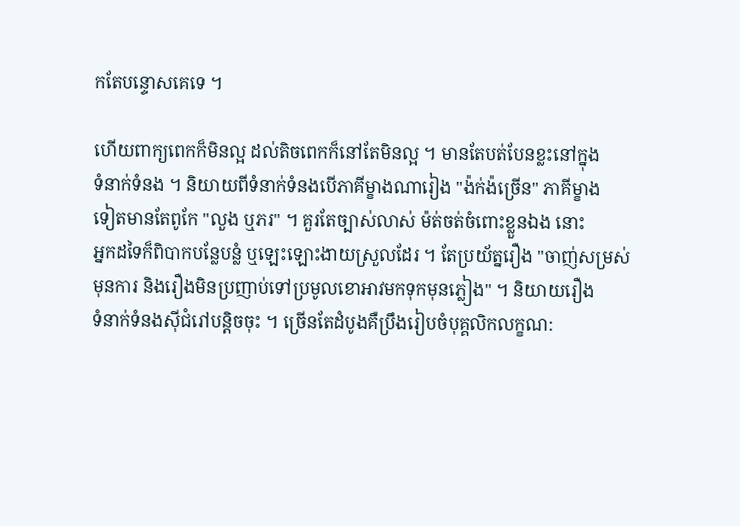កតែបន្ទោសគេទេ ។

ហើយពាក្យពេកក៏មិនល្អ ដល់តិចពេកក៏នៅតែមិនល្អ ។ មានតែបត់បែនខ្លះនៅក្នុង
ទំនាក់ទំនង ។ និយាយពីទំនាក់ទំនងបើភាគីម្ខាងណារៀង "ង៉ក់ង៉ច្រើន" ភាគីម្ខាង
ទៀតមានតែពូកែ "លួង ឬភរ" ។ គួរតែច្បាស់លាស់ ម៉ត់ចត់ចំពោះខ្លួនឯង នោះ
អ្នកដទៃក៏ពិបាកបន្លែបន្លំ ឬឡេះឡោះងាយស្រួលដែរ ។ តែប្រយ័ត្នរឿង "ចាញ់សម្រស់
មុនការ និងរឿងមិនប្រញាប់ទៅប្រមូលខោអាវមកទុកមុនភ្លៀង" ។ និយាយរឿង
ទំនាក់ទំនងស៊ីជំរៅបន្តិចចុះ ។ ច្រើនតែដំបូងគឺប្រឹងរៀបចំបុគ្គលិកលក្ខណ: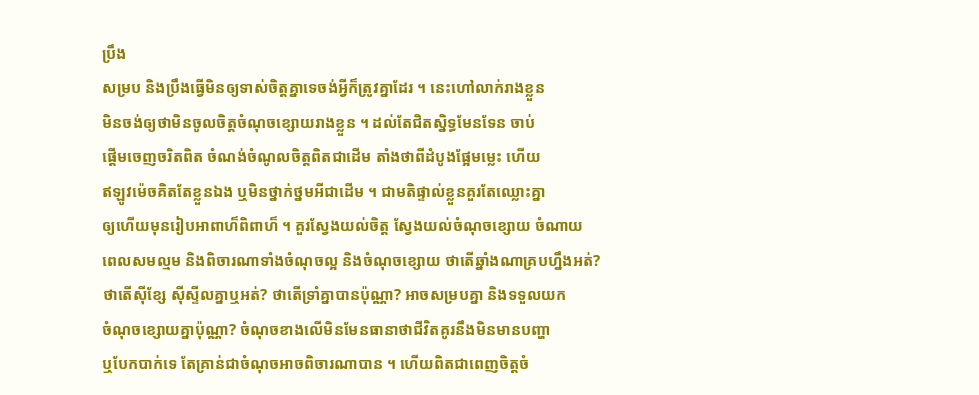ប្រឹង
សម្រប និងប្រឹងធ្វើមិនឲ្យទាស់ចិត្តគ្នាទេចង់អ្វីក៏ត្រូវគ្នាដែរ ។ នេះហៅលាក់រាងខ្លួន
មិនចង់ឲ្យថាមិនចូលចិត្តចំណុចខ្សោយរាងខ្លួន ។ ដល់តែជិតស្និទ្ធមែនទែន ចាប់
ផ្តើមចេញចរិតពិត ចំណង់ចំណូលចិត្តពិតជាដើម តាំងថាពីដំបូងផ្អែមម្លេះ ហើយ
ឥឡូវម៉េចគិតតែខ្លួនឯង ឬមិនថ្នាក់ថ្នមអីជាដើម ។ ជាមតិផ្ទាល់ខ្លួនគួរតែឈ្លោះគ្នា
ឲ្យហើយមុនរៀបអាពាហ៏ពិពាហ៏ ។ គួរស្វែងយល់ចិត្ត ស្វែងយល់ចំណុចខ្សោយ ចំណាយ
ពេលសមល្មម និងពិចារណាទាំងចំណុចល្អ និងចំណុចខ្សោយ ថាតើឆ្នាំងណាគ្របហ្នឹងអត់?
ថាតើស៊ីខ្សែ ស៊ីស្ទីលគ្នាឬអត់? ថាតើទ្រាំគ្នាបានប៉ុណ្ណា? អាចសម្របគ្នា និងទទួលយក
ចំណុចខ្សោយគ្នាប៉ុណ្ណា? ចំណុចខាងលើមិនមែនធានាថាជីវិតគូរនឹងមិនមានបញ្ហា
ឬបែកបាក់ទេ តែគ្រាន់ជាចំណុចអាចពិចារណាបាន ។ ហើយពិតជាពេញចិត្តចំ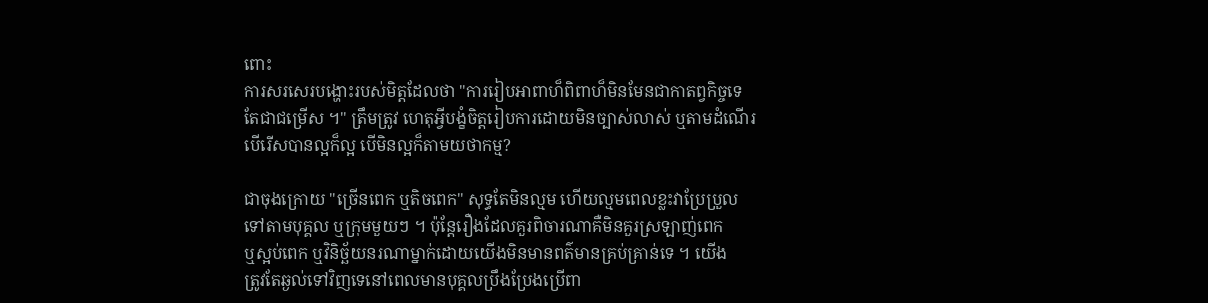ពោះ
ការសរសេរបង្ហោះរបស់មិត្តដែលថា "ការរៀបអាពាហ៏ពិពាហ៏មិនមែនជាកាតព្វកិច្ចទេ
តែជាជម្រើស ។" ត្រឹមត្រូវ ហេតុអ្វីបង្ខំចិត្តរៀបការដោយមិនច្បាស់លាស់ ឬតាមដំណើរ
បើរើសបានល្អក៏ល្អ បើមិនល្អក៏តាមយថាកម្ម?

ជាចុងក្រោយ "ច្រើនពេក ឬតិចពេក" សុទ្ធតែមិនល្មម ហើយល្មមពេលខ្លះវាប្រែប្រួល
ទៅតាមបុគ្គល ឬក្រុមមួយៗ ។ ប៉ុន្តែរឿងដែលគួរពិចារណាគឺមិនគួរស្រឡាញ់ពេក
ឬស្អប់ពេក ឬវិនិច្ឆ័យនរណាម្នាក់ដោយយើងមិនមានពត៌មានគ្រប់គ្រាន់ទេ ។ យើង
ត្រូវតែឆ្ងល់ទៅវិញទេនៅពេលមានបុគ្គលប្រឹងប្រែងប្រើពា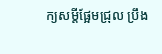ក្យសម្តីផ្អែមជ្រុល ប្រឹង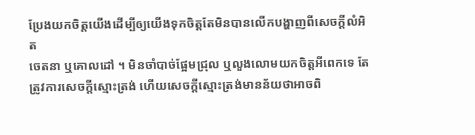ប្រែងយកចិត្តយើងដើម្បីឲ្យយើងទុកចិត្តតែមិនបានលើកបង្ហាញពីសេចក្តីលំអិត
ចេតនា ឬគោលដៅ ។ មិនចាំបាច់ផ្អែមជ្រុល ឬលួងលោមយកចិត្តអីពេកទេ តែ
ត្រូវការសេចក្តីស្មោះត្រង់ ហើយសេចក្តីស្មោះត្រង់មានន័យថាអាចពិ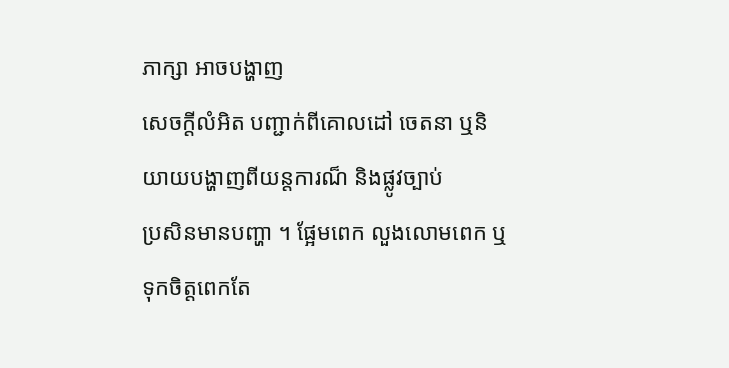ភាក្សា អាចបង្ហាញ
សេចក្តីលំអិត បញ្ជាក់ពីគោលដៅ ចេតនា ឬនិយាយបង្ហាញពីយន្តការណ៏ និងផ្លូវច្បាប់
ប្រសិនមានបញ្ហា ។ ផ្អែមពេក លួងលោមពេក ឬទុកចិត្តពេកតែ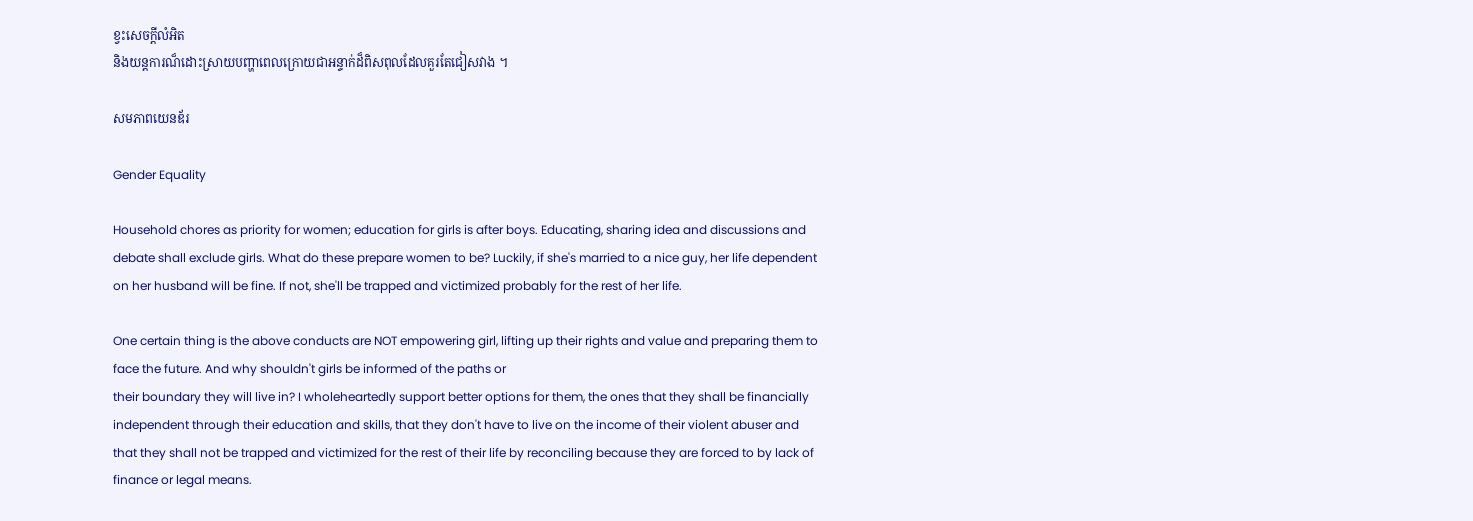ខ្វះសេចក្តីលំអិត
និងយន្តការណ៏ដោះស្រាយបញ្ហាពេលក្រោយជាអន្ទាក់ដ៏ពិសពុលដែលគួរតែជៀសវាង ។

សមភាពយេនឌ័រ

Gender Equality

Household chores as priority for women; education for girls is after boys. Educating, sharing idea and discussions and debate shall exclude girls. What do these prepare women to be? Luckily, if she's married to a nice guy, her life dependent on her husband will be fine. If not, she'll be trapped and victimized probably for the rest of her life.

One certain thing is the above conducts are NOT empowering girl, lifting up their rights and value and preparing them to face the future. And why shouldn't girls be informed of the paths or
their boundary they will live in? I wholeheartedly support better options for them, the ones that they shall be financially independent through their education and skills, that they don't have to live on the income of their violent abuser and that they shall not be trapped and victimized for the rest of their life by reconciling because they are forced to by lack of finance or legal means.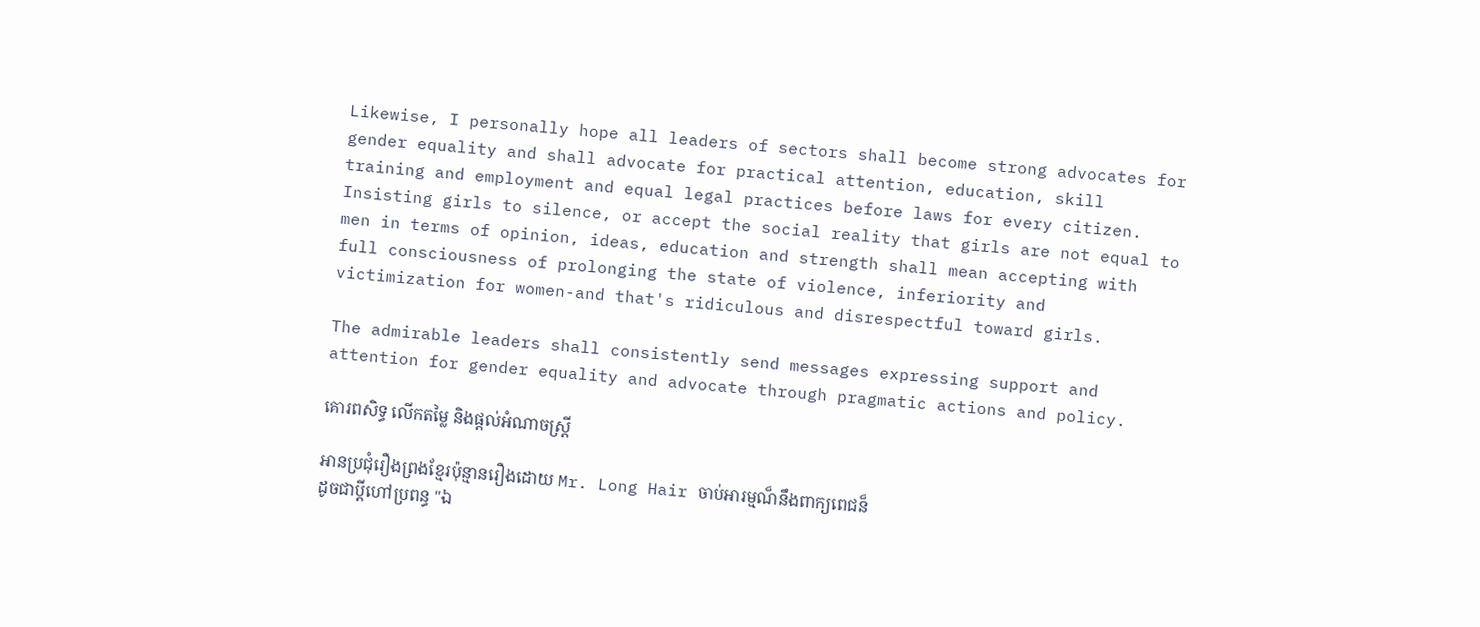Likewise, I personally hope all leaders of sectors shall become strong advocates for gender equality and shall advocate for practical attention, education, skill training and employment and equal legal practices before laws for every citizen. Insisting girls to silence, or accept the social reality that girls are not equal to men in terms of opinion, ideas, education and strength shall mean accepting with full consciousness of prolonging the state of violence, inferiority and victimization for women-and that's ridiculous and disrespectful toward girls.

The admirable leaders shall consistently send messages expressing support and attention for gender equality and advocate through pragmatic actions and policy.

គោរពសិទ្ធ លើកតម្លៃ និងផ្តល់អំណាចស្រ្តី

អានប្រជុំរឿងព្រងខ្មែរប៉ុន្មានរឿងដោយ Mr. Long Hair ចាប់អារម្មណ៏នឹងពាក្យពេជន៏
ដូចជាប្តីហៅប្រពន្ធ "ឯ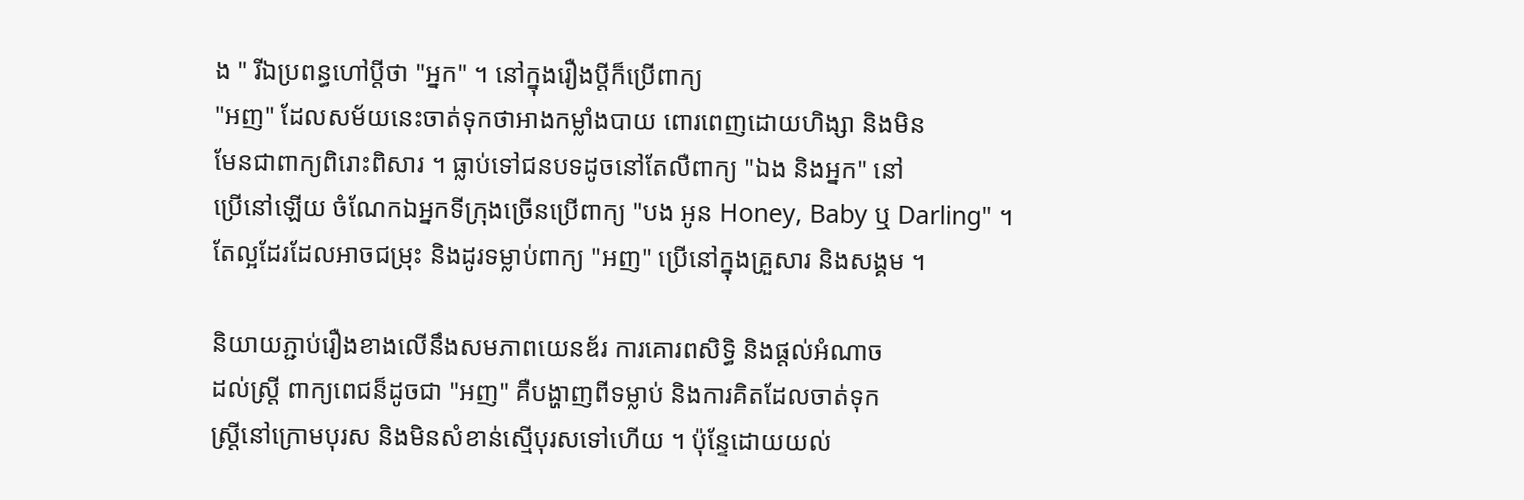ង " រីឯប្រពន្ធហៅប្តីថា "អ្នក" ។ នៅក្នុងរឿងប្តីក៏ប្រើពាក្យ
"អញ" ដែលសម័យនេះចាត់ទុកថាអាងកម្លាំងបាយ ពោរពេញដោយហិង្សា និងមិន
មែនជាពាក្យពិរោះពិសារ ។ ធ្លាប់ទៅជនបទដូចនៅតែលឺពាក្យ "ឯង និងអ្នក" នៅ
ប្រើនៅឡើយ ចំណែកឯអ្នកទីក្រុងច្រើនប្រើពាក្យ "បង អូន Honey, Baby ឬ Darling" ។
តែល្អដែរដែលអាចជម្រុះ និងដូរទម្លាប់ពាក្យ "អញ" ប្រើនៅក្នុងគ្រួសារ និងសង្គម ។

និយាយភ្ជាប់រឿងខាងលើនឹងសមភាពយេនឌ័រ ការគោរពសិទ្ធិ និងផ្តល់អំណាច
ដល់ស្រ្តី ពាក្យពេជន៏ដូចជា "អញ" គឺបង្ហាញពីទម្លាប់ និងការគិតដែលចាត់ទុក
ស្រ្តីនៅក្រោមបុរស និងមិនសំខាន់ស្មើបុរសទៅហើយ ។ ប៉ុន្ទែដោយយល់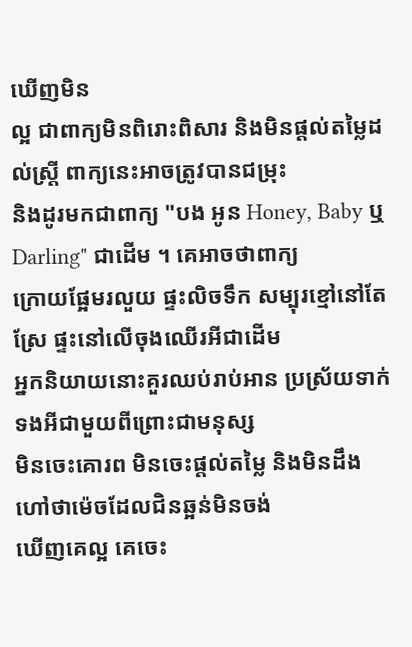ឃើញមិន
ល្អ ជាពាក្យមិនពិរោះពិសារ និងមិនផ្តល់តម្លៃដល់ស្រ្តី ពាក្យនេះអាចត្រូវបានជម្រុះ
និងដូរមកជាពាក្យ "បង អូន Honey, Baby ឬ Darling" ជាដើម ។ គេអាចថាពាក្យ
ក្រោយផ្អែមរលួយ ផ្ទះលិចទឹក សម្បុរខ្មៅនៅតែស្រែ ផ្ទះនៅលើចុងឈើរអីជាដើម
អ្នកនិយាយនោះគួរឈប់រាប់អាន ប្រស្រ័យទាក់ទងអីជាមួយពីព្រោះជាមនុស្ស
មិនចេះគោរព មិនចេះផ្តល់តម្លៃ និងមិនដឹងហៅថាម៉េចដែលជិនឆ្អន់មិនចង់
ឃើញគេល្អ គេចេះ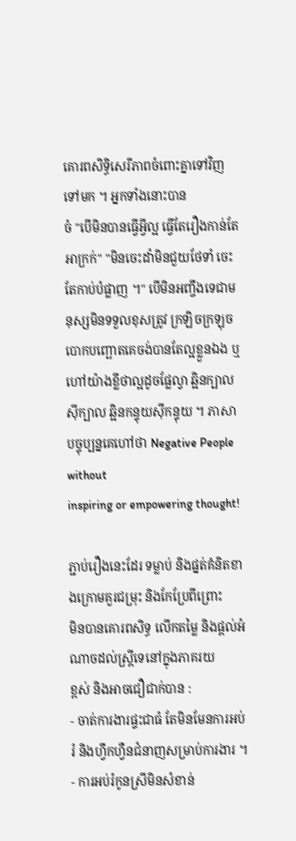គោរពសិទ្ធិសេរីភាពចំពោះគ្នាទៅវិញទៅមក ។ អ្នកទាំងនោះបាន
ចំ "បើមិនបានធ្វើអ្វីល្អ ធ្វើតែរឿងកាន់តែអាក្រក់" "មិនចេះដាំមិនជួយថែទាំ ចេះ
តែកាប់បំផ្លាញ ។" បើមិនអញ្ចឹងទេជាមនុស្សមិនទទួលខុសត្រូវ ក្រឡិចក្រឡុច
បោកបញ្ឆោតគេចង់បានតែល្អខ្លួនឯង ឬហៅយ៉ាងខ្លីថាល្អដូចផ្លែល្វា ឆ្អិនក្បាល
ស៊ីក្បាល ឆ្អិនកន្ទុយស៊ីកន្ទុយ ។ ភាសាបច្ចុប្បន្នគេហៅថា Negative People without
inspiring or empowering thought!

ភ្ជាប់រឿងនេះដែរ ទម្លាប់ និងផ្នត់គំនិតខាងក្រោមគួរជម្រុះ និងកែប្រែពីព្រោះ
មិនបានគោរពសិទ្ធ លើកតម្លៃ និងផ្តល់អំណាចដល់ស្រ្តីទេនៅក្នុងភាគរយ
ខ្ពស់ និងអាចជឿជាក់បាន :
- ចាត់ការងារផ្ទះជាធំ តែមិនមែនការអប់រំ និងហ្វឹកហ្វឺនជំនាញសម្រាប់ការងារ ។
- ការអប់រំកូនស្រីមិនសំខាន់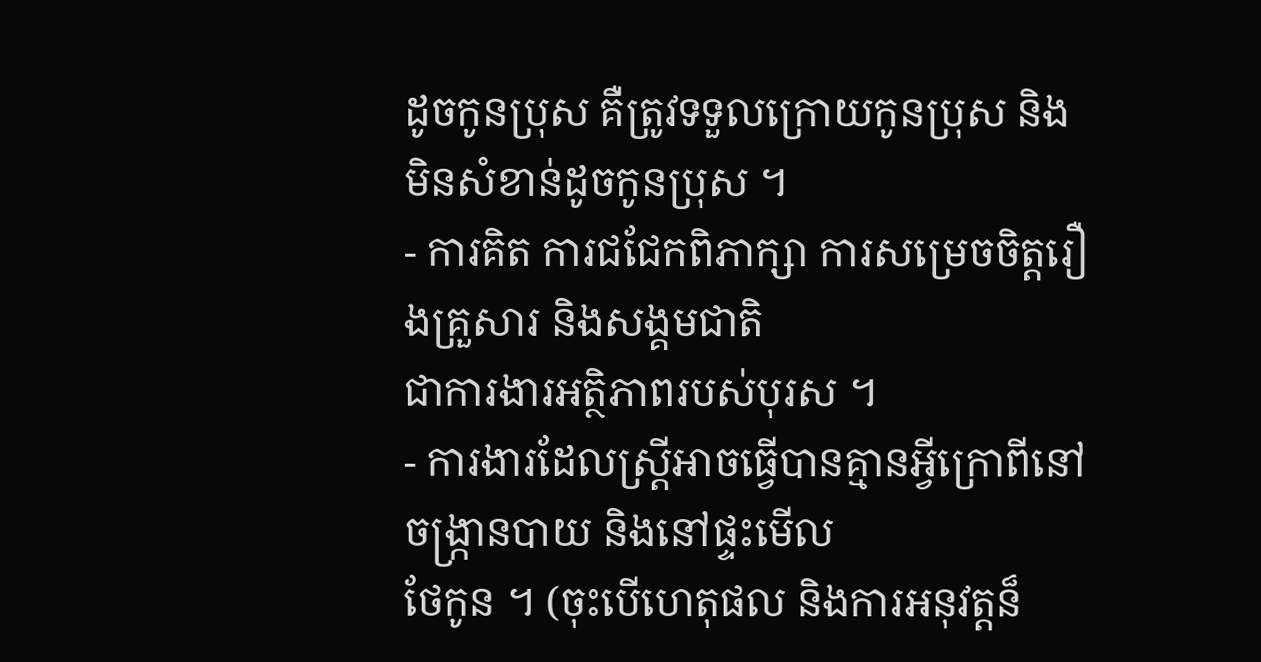ដូចកូនប្រុស គឺត្រូវទទួលក្រោយកូនប្រុស និង
មិនសំខាន់ដូចកូនប្រុស ។
- ការគិត ការជជែកពិភាក្សា ការសម្រេចចិត្តរឿងគ្រួសារ និងសង្គមជាតិ
ជាការងារអតិ្ថភាពរបស់បុរស ។
- ការងារដែលស្រ្តីអាចធ្វើបានគ្មានអ្វីក្រោពីនៅចង្រ្កានបាយ និងនៅផ្ទះមើល
ថែកូន ។ (ចុះបើហេតុផល និងការអនុវត្តន៏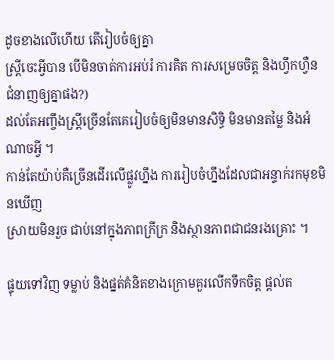ដូចខាងលើហើយ តើរៀបចំឲ្យគ្នា
ស្រ្តីចេះអ្វីបាន បើមិនចាត់ការអប់រំ ការគិត ការសម្រេចចិត្ត និងហ្វឹកហ្វឺន
ជំនាញឲ្យគ្នាផង?)
ដល់តែអញ្ចឹងស្រ្តីច្រើនតែគេរៀបចំឲ្យមិនមានសិទ្ធិ មិនមានតម្លៃ និងអំណាចអ្វី ។
កាន់តែយ៉ាប់គឺច្រើនដើរលើផ្លូវហ្នឹង ការរៀបចំហ្នឹងដែលជាអន្ទាក់រកមុខមិនឃើញ
ស្រាយមិនរួច ជាប់នៅក្នុងភាពក្រីក្រ និងស្ថានភាពជាជនរងគ្រោះ ។

ផ្ទុយទៅវិញ ទម្លាប់ និងផ្នត់គំនិតខាងក្រោមគួរលើកទឹកចិត្ត ផ្តល់ត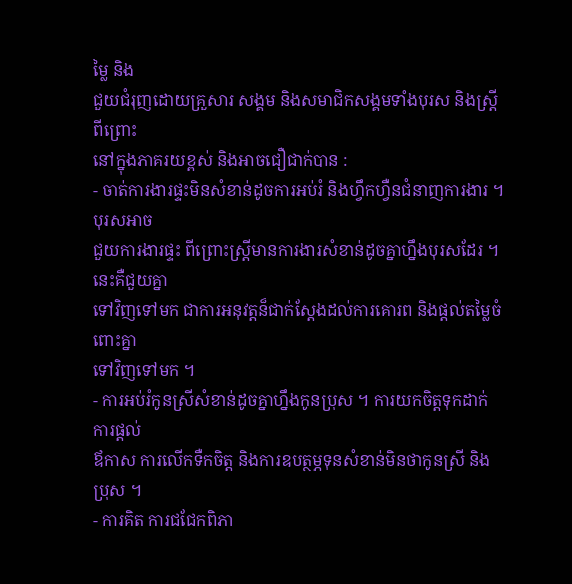ម្លៃ និង
ជួយជំរុញដោយគ្រួសារ សង្គម និងសមាជិកសង្គមទាំងបុរស និងស្រ្តីពីព្រោះ
នៅក្នុងភាគរយខ្ពស់ និងអាចជឿជាក់បាន :
- ចាត់ការងារផ្ទះមិនសំខាន់ដូចការអប់រំ និងហ្វឹកហ្វឺនជំនាញការងារ ។ បុរសអាច
ជួយការងារផ្ទះ ពីព្រោះស្រ្តីមានការងារសំខាន់ដូចគ្នាហ្នឹងបុរសដែរ ។ នេះគឺជួយគ្នា
ទៅវិញទៅមក ជាការអនុវត្តន៏ជាក់ស្តែងដល់ការគោរព និងផ្តល់តម្លៃចំពោះគ្នា
ទៅវិញទៅមក ។
- ការអប់រំកូនស្រីសំខាន់ដូចគ្នាហ្នឹងកូនប្រុស ។ ការយកចិត្តទុកដាក់ ការផ្តល់
ឪកាស ការលើកទឺកចិត្ត និងការឧបត្ថម្ភទុនសំខាន់មិនថាកូនស្រី និងប្រុស ។
- ការគិត ការជជែកពិភា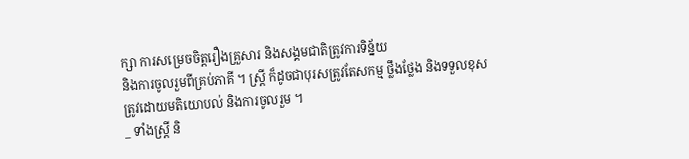ក្សា ការសម្រេចចិត្តរឿងគ្រួសារ និងសង្គមជាតិត្រូវការទិន្ន័យ
និងការចូលរួមពីគ្រប់ភាគី ។ ស្រ្តី ក៏ដូចជាបុរសត្រូវតែសកម្ម ថ្លឹងថ្លែង និងទទួលខុស
ត្រូវដោយមតិយោបល់ និងការចូលរួម ។
_ ទាំងស្រ្តី និ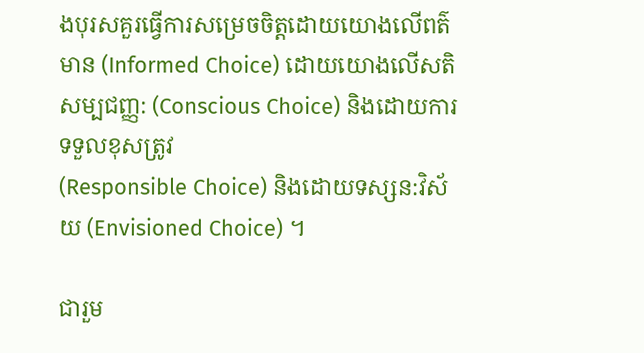ងបុរសគួរធ្វើការសម្រេចចិត្តដោយយោងលើពត៌មាន (Informed Choice) ដោយយោងលើសតិសម្បជញ្ញ: (Conscious Choice) និងដោយការទទួលខុសត្រូវ
(Responsible Choice) និងដោយទស្សន:វិស័យ (Envisioned Choice) ។

ជារួម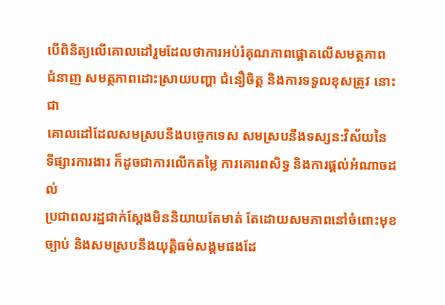បើពិនិត្យលើគោលដៅរួមដែលថាការអប់រំគុណភាពផ្តោតលើសមត្ថភាព
ជំនាញ សមត្ថភាពដោះស្រាយបញ្ហា ជំនឿចិត្ត និងការទទួលខុសត្រូវ នោះជា
គោលដៅដែលសមស្របនឹងបច្ចេកទេស សមស្របនឹងទស្សន:វិស័យនៃ
ទីផ្សារការងារ ក៏ដូចជាការលើកតម្លៃ ការគោរពសិទ្ធ និងការផ្តល់អំណាចដល់
ប្រជាពលរដ្ឋជាក់ស្តែងមិននិយាយតែមាត់ តែដោយសមភាពនៅចំពោះមុខច្បាប់ និងសមស្របនឹងយុត្តិធម៌សង្គមផងដែ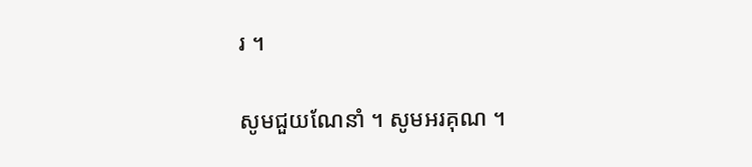រ ។

សូមជួយណែនាំ ។ សូមអរគុណ ។